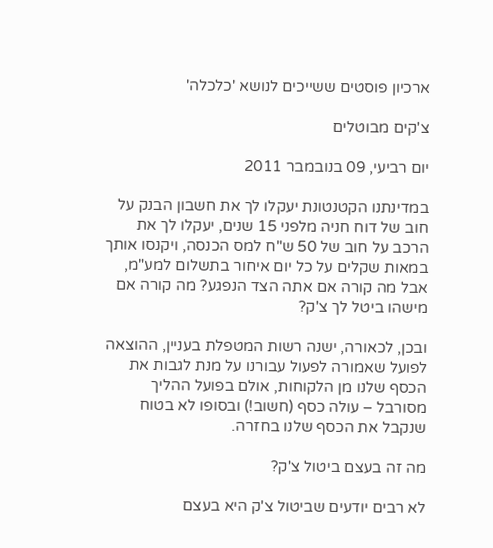ארכיון פוסטים ששייכים לנושא 'כלכלה'

צ'קים מבוטלים

יום רביעי, 09 בנובמבר 2011

במדינתנו הקטנטונת יעקלו לך את חשבון הבנק על חוב של דוח חניה מלפני 15 שנים, יעקלו לך את הרכב על חוב של 50 ש"ח למס הכנסה, ויקנסו אותך במאות שקלים על כל יום איחור בתשלום למע"מ, אבל מה קורה אם אתה הצד הנפגע? מה קורה אם מישהו ביטל לך צ'ק?

ובכן, לכאורה, ישנה רשות המטפלת בעניין, ההוצאה לפועל שאמורה לפעול עבורנו על מנת לגבות את הכסף שלנו מן הלקוחות, אולם בפועל ההליך מסורבל – עולה כסף (חשוב!) ובסופו לא בטוח שנקבל את הכסף שלנו בחזרה.

מה זה בעצם ביטול צ'ק?

לא רבים יודעים שביטול צ'ק היא בעצם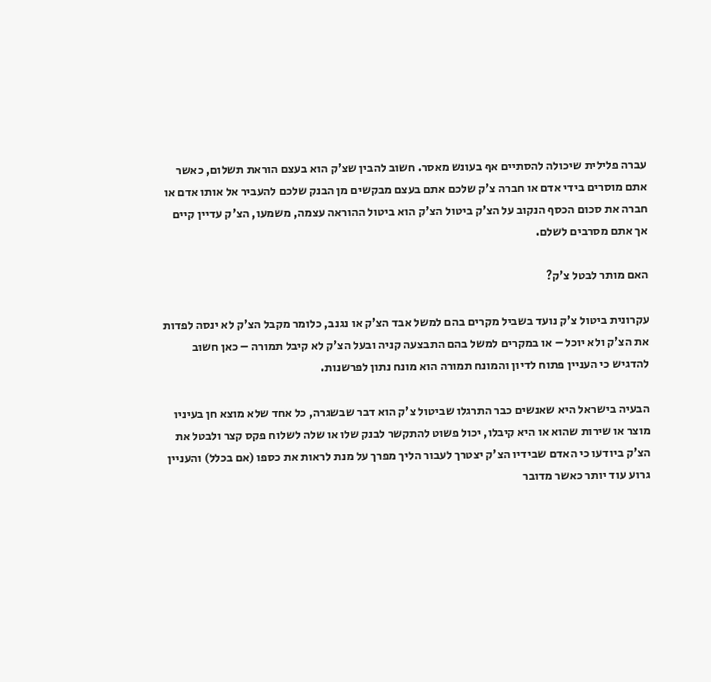עברה פלילית שיכולה להסתיים אף בעונש מאסר. חשוב להבין שצ'ק הוא בעצם הוראת תשלום, כאשר אתם מוסרים בידי אדם או חברה צ'ק שלכם אתם בעצם מבקשים מן הבנק שלכם להעביר אל אותו אדם או חברה את סכום הכסף הנקוב על הצ'ק ביטול הצ'ק הוא ביטול ההוראה עצמה, משמעו, הצ'ק עדיין קיים אך אתם מסרבים לשלם.

האם מותר לבטל צ'ק?

עקרונית ביטול צ'ק נועד בשביל מקרים בהם למשל אבד הצ'ק או נגנב, כלומר מקבל הצ'ק לא ינסה לפדות את הצ'ק ולא יוכל – או במקרים למשל בהם התבצעה קניה ובעל הצ'ק לא קיבל תמורה – כאן חשוב להדגיש כי העניין פתוח לדיון והמונח תמורה הוא מונח נתון לפרשנות.

הבעיה בישראל היא שאנשים כבר התרגלו שביטול צ'ק הוא דבר שבשגרה, כל אחד שלא מוצא חן בעיניו מוצר או שירות שהוא או היא קיבלו, יכול פשוט להתקשר לבנק שלו או שלה לשלוח פקס קצר ולבטל את הצ'ק ביודעו כי האדם שבידיו הצ'ק יצטרך לעבור הליך מפרך על מנת לראות את כספו (אם בכלל) והעניין גרוע עוד יותר כאשר מדובר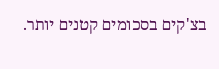בצ'קים בסכומים קטנים יותר.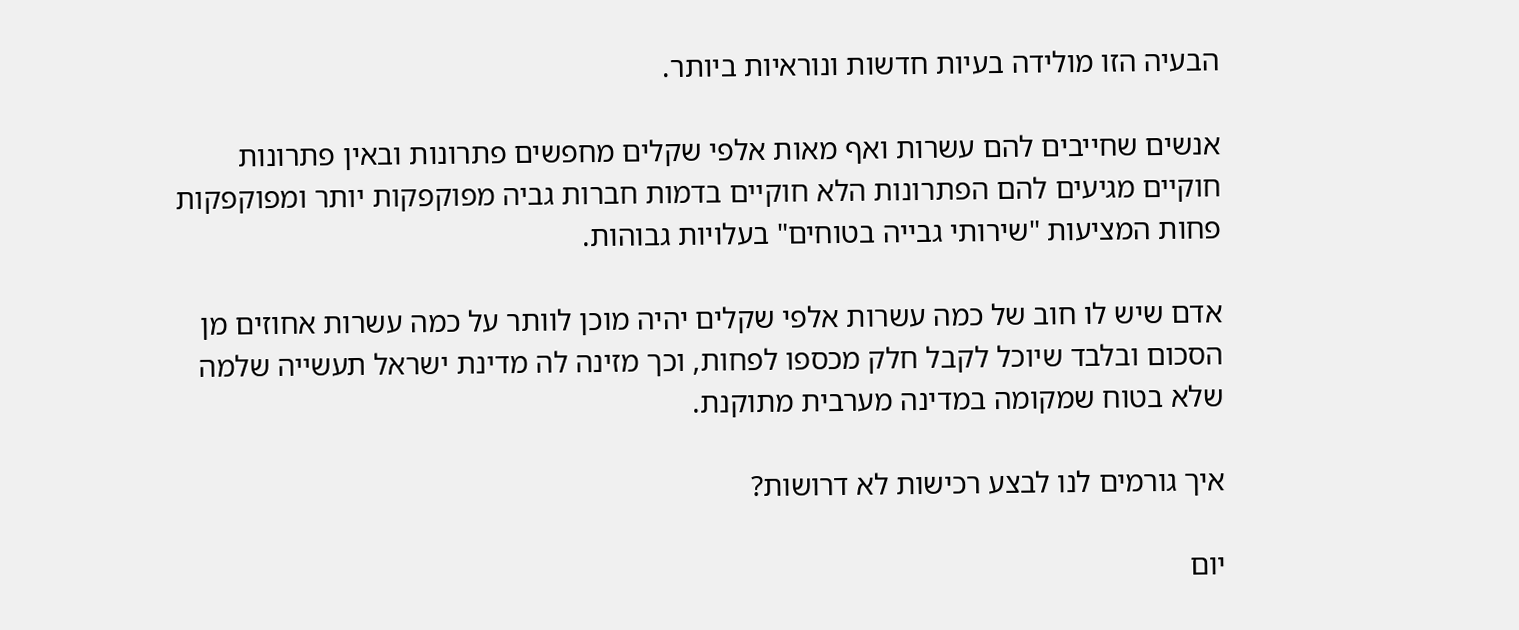הבעיה הזו מולידה בעיות חדשות ונוראיות ביותר.

אנשים שחייבים להם עשרות ואף מאות אלפי שקלים מחפשים פתרונות ובאין פתרונות חוקיים מגיעים להם הפתרונות הלא חוקיים בדמות חברות גביה מפוקפקות יותר ומפוקפקות פחות המציעות "שירותי גבייה בטוחים" בעלויות גבוהות.

אדם שיש לו חוב של כמה עשרות אלפי שקלים יהיה מוכן לוותר על כמה עשרות אחוזים מן הסכום ובלבד שיוכל לקבל חלק מכספו לפחות, וכך מזינה לה מדינת ישראל תעשייה שלמה שלא בטוח שמקומה במדינה מערבית מתוקנת.

איך גורמים לנו לבצע רכישות לא דרושות?

יום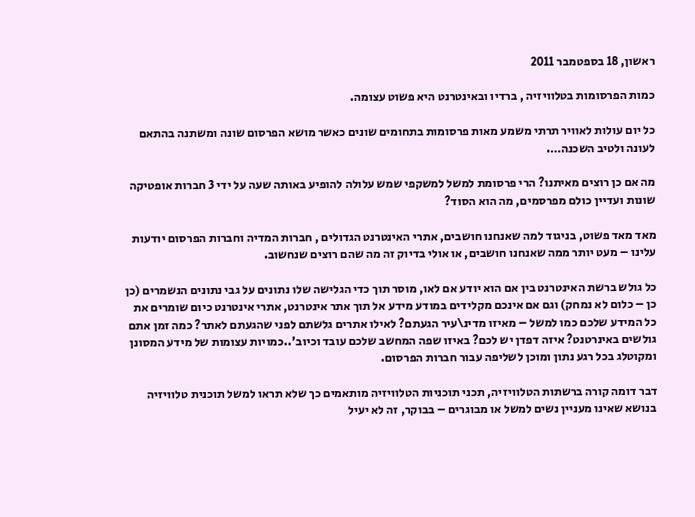ראשון, 18 בספטמבר 2011

כמות הפרסומות בטלוויזיה , ברדיו ובאינטרנט היא פשוט עצומה.

כל יום עולות לאוויר תרתי משמע מאות פרסומות בתחומים שונים כאשר מושא הפרסום שונה ומשתנה בהתאם לעונה ולטיב השכנה….

מה אם כן רוצים מאיתנו? הרי פרסומת למשל למשקפי שמש עלולה להופיע באותה שעה על ידי 3 חברות אופטיקה שונות ועדיין כולם מפרסמים, מה הוא הסוד?

מאד מאד פשוט, בניגוד למה שאנחנו חושבים, אתרי האינטרנט הגדולים , חברות המדיה וחברות הפרסום יודעות עלינו – מעט יותר ממה שאנחנו חושבים, או אולי בדיוק זה מה שהם רוצים שנחשוב.

כל גולש ברשת האינטרנט בין אם הוא יודע אם לאו, מוסר תוך כדי הגלישה שלו נתונים על גבי נתונים הנשמרים (כן כן – כלום לא נמחק) וגם אם אינכם מקלידים במודע מידע אל תוך אתר אינטרנט, אתרי אינטרנט כיום שומרים את כל המידע שלכם כמו למשל – מאיזו מדינ\עיר הגעתם? לאילו אתרים גלשתם לפני שהגעתם לאתר? כמה זמן אתם גולשים באינרטנט? איזה דפדן יש לכם? באיזו שפה המחשב שלכם עובד וכיוב'..כמויות עצומות של מידע המסונן ומקוטלג בכל רגע נתון ומוכן לשליפה עבור חברות הפרסום.

דבר דומה קורה ברשתות הטלוויזיה, תכני תוכניות הטלוויזיה מותאמים כך שלא תראו למשל תוכנית טלוויזיה בנושא שאינו מעניין נשים למשל או מבוגרים – בבוקר, זה לא יעיל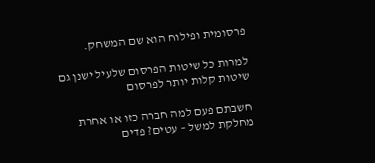פרסומית ופילוח הוא שם המשחק.

למרות כל שיטות הפרסום שלעיל ישנן גם שיטות קלות יותר לפרסום

חשבתם פעם למה חברה כזו או אחרת מחלקת למשל – עטים? פדים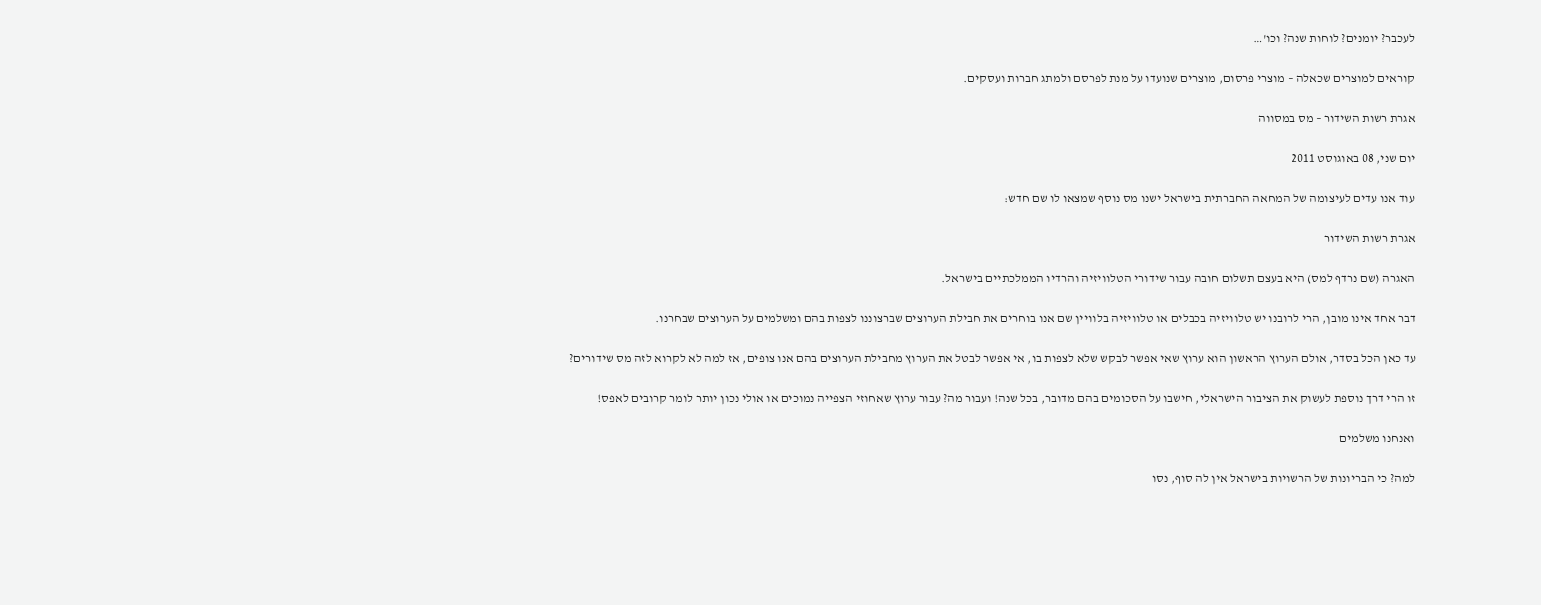לעכבר? יומנים? לוחות שנה? וכו'…

קוראים למוצרים שכאלה – מוצרי פרסום, מוצרים שנועדו על מנת לפרסם ולמתג חברות ועסקים.

אגרת רשות השידור – מס במסווה

יום שני, 08 באוגוסט 2011

עוד אנו עדים לעיצומה של המחאה החברתית בישראל ישנו מס נוסף שמצאו לו שם חדש:

אגרת רשות השידור

האגרה (שם נרדף למס) היא בעצם תשלום חובה עבור שידורי הטלוויזיה והרדיו הממלכתיים בישראל.

דבר אחד אינו מובן, הרי לרובנו יש טלוויזיה בכבלים או טלוויזיה בלוויין שם אנו בוחרים את חבילת הערוצים שברצוננו לצפות בהם ומשלמים על הערוצים שבחרנו.

עד כאן הכל בסדר, אולם הערוץ הראשון הוא ערוץ שאי אפשר לבקש שלא לצפות בו, אי אפשר לבטל את הערוץ מחבילת הערוצים בהם אנו צופים, אז למה לא לקרוא לזה מס שידורים?

זו הרי דרך נוספת לעשוק את הציבור הישראלי, חישבו על הסכומים בהם מדובר, בכל שנה! ועבור מה? עבור ערוץ שאחוזי הצפייה נמוכים או אולי נכון יותר לומר קרובים לאפס!

ואנחנו משלמים

למה? כי הבריונות של הרשויות בישראל אין לה סוף, נסו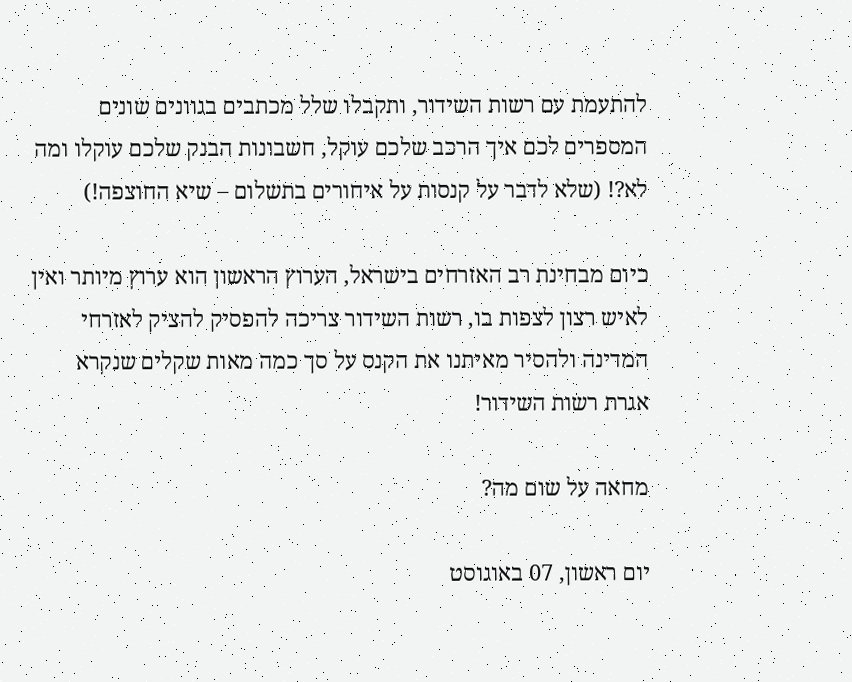להתעמת עם רשות השידור, ותקבלו שלל מכתבים בגוונים שונים המספרים לכם איך הרכב שלכם עוקל, חשבונות הבנק שלכם עוקלו ומה לא?! (שלא לדבר על קנסות על איחורים בתשלום – שיא החוצפה!)

כיום מבחינת רב האזרחים בישראל, הערוץ הראשון הוא ערוץ מיותר ואין לאיש רצון לצפות בו, רשות השידור צריכה להפסיק להציק לאזרחי המדינה ולהסיר מאיתנו את הקנס על סך כמה מאות שקלים שנקרא אגרת רשות השידור!

מחאה על שום מה?

יום ראשון, 07 באוגוסט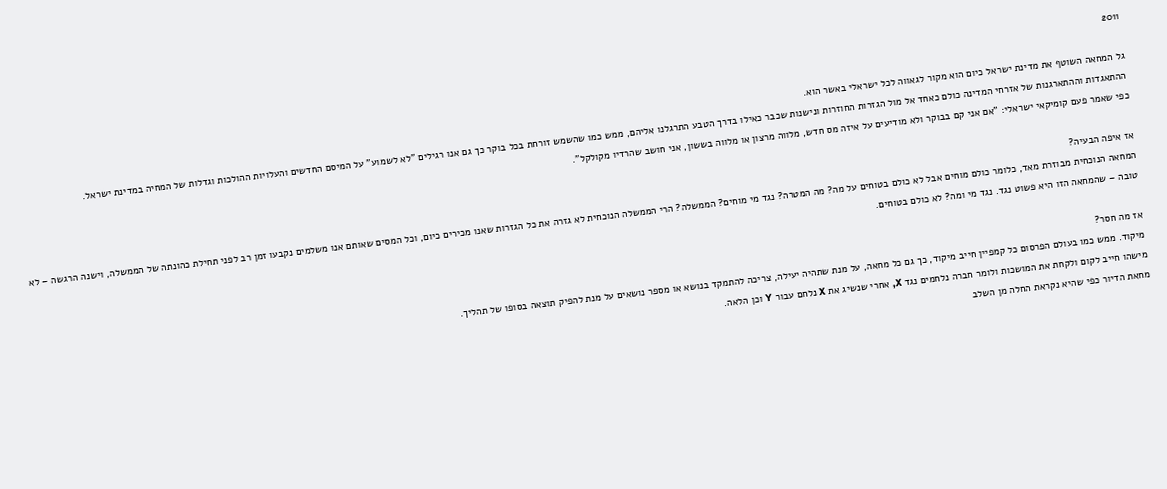2011

גל המחאה השוטף את מדינת ישראל כיום הוא מקור לגאווה לכל ישראלי באשר הוא.
ההתאגדות וההתארגנות של אזרחי המדינה כולם כאחד אל מול הגזרות החוזרות ונישנות שכבר כאילו בדרך הטבע התרגלנו אליהם, ממש כמו שהשמש זורחת בכל בוקר כך גם אנו רגילים "לא לשמוע" על המיסם החדשים והעלויות ההולכות וגדלות של המחיה במדינת ישראל.
כפי שאמר פעם קומיקאי ישראלי: "אם אני קם בבוקר ולא מודיעים על איזה מס חדש, מלווה מרצון או מלווה בששון, אני חושב שהרדיו מקולקל".

אז איפה הבעיה?
המחאה הנוכחית מבוזרת מאד, כלומר כולם מוחים אבל לא כולם בטוחים על מה? מה המטרה? נגד מי מוחים? הממשלה? הרי הממשלה הנוכחית לא גזרה את כל הגזרות שאנו מכירים כיום, וכל המסים שאותם אנו משלמים נקבעו זמן רב לפני תחילת כהונתה של הממשלה, וישנה הרגשה – לא טובה – שהמחאה הזו היא פשוט נגד. נגד מי ומה? לא כולם בטוחים.

אז מה חסר?
מיקוד. ממש כמו בעולם הפרסום כל קמפיין חייב מיקוד, כך גם כל מחאה, על מנת שתהיה יעילה, צריכה להתמקד בנושא או מספר נושאים על מנת להפיק תוצאה בסופו של תהליך.
מישהו חייב לקום ולקחת את המושכות ולומר חברה נלחמים נגד X, אחרי שנשיג את X נלחם עבור Y וכן הלאה.
מחאת הדיור כפי שהיא נקראת החלה מן השלב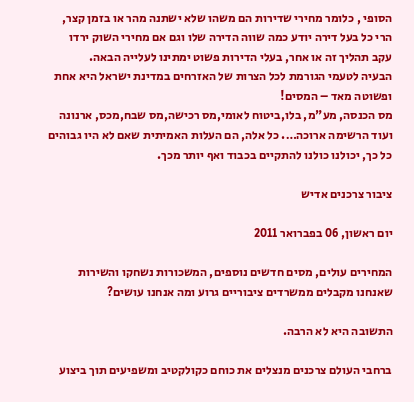הסופי , כלומר מחירי שדירות הם משהו שלא ישתנה מהר או בזמן קצר, הרי כל בעל דירה יודע כמה שווה הדירה שלו וגם אם מחירי השוק ירדו עקב תהליך זה או אחר, בעלי הדירות פשוט ימתינו לעלייה הבאה.
הבעיה לטעמי הגורמת לכל הצרות של האזרחים במדינת ישראל היא אחת ופשוטה מאד – המסים!
מס הכנסה, מע"מ, בלו,ביטוח לאומי,מס רכישה,מס שבח,מכס, ארנונה ועוד הרשימה ארוכה…. כל אלה, הם העלות האמיתית שאם לא היו גבוהים כל כך, יכולנו כולנו להתקיים בכבוד ואף יותר מכך.

ציבור צרכנים אדיש

יום ראשון, 06 בפברואר 2011

המחירים עולים, מסים חדשים נוספים, המשכורות נשחקו והשירות שאנחנו מקבלים ממשרדים ציבוריים גרוע ומה אנחנו עושים?

התשובה היא לא הרבה.

ברחבי העולם צרכנים מנצלים את כוחם כקולקטיב ומשפיעים תוך ביצוע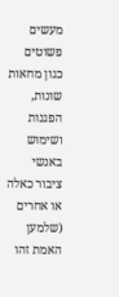מעשים פשוטים כגון מחאות שונות, הפגנות ושימוש באנשי ציבור כאלה או אחרים (שלמען האמת זהו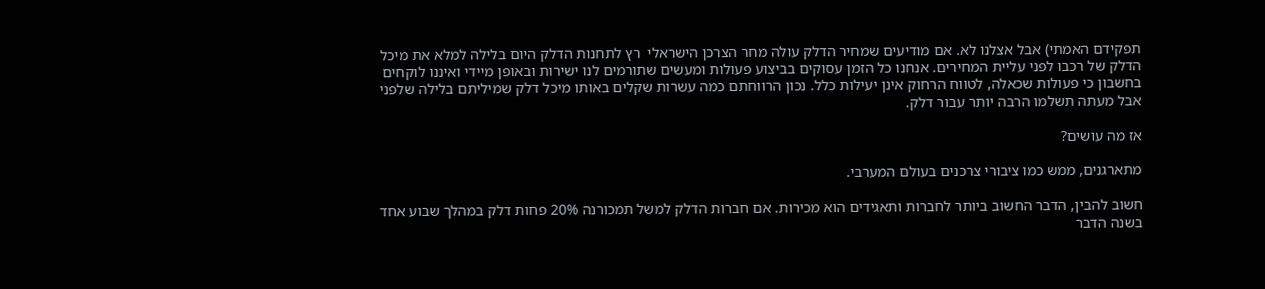תפקידם האמתי) אבל אצלנו לא. אם מודיעים שמחיר הדלק עולה מחר הצרכן הישראלי  רץ לתחנות הדלק היום בלילה למלא את מיכל הדלק של רכבו לפני עליית המחירים. אנחנו כל הזמן עסוקים בביצוע פעולות ומעשים שתורמים לנו ישירות ובאופן מיידי ואיננו לוקחים בחשבון כי פעולות שכאלה, לטווח הרחוק אינן יעילות כלל. נכון הרווחתם כמה עשרות שקלים באותו מיכל דלק שמיליתם בלילה שלפני אבל מעתה תשלמו הרבה יותר עבור דלק.

אז מה עושים?

מתארגנים, ממש כמו ציבורי צרכנים בעולם המערבי.

חשוב להבין, הדבר החשוב ביותר לחברות ותאגידים הוא מכירות. אם חברות הדלק למשל תמכורנה 20% פחות דלק במהלך שבוע אחד בשנה הדבר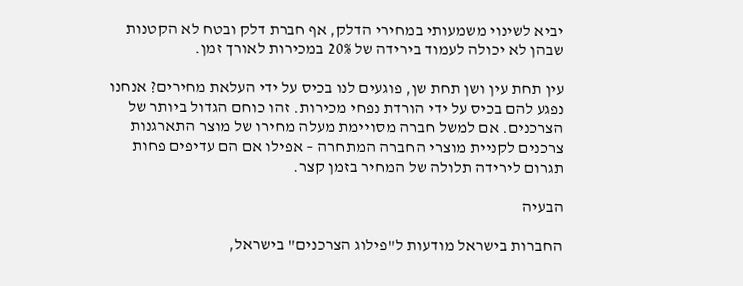יביא לשינוי משמעותי במחירי הדלק, אף חברת דלק ובטח לא הקטנות שבהן לא יכולה לעמוד בירידה של 20% במכירות לאורך זמן.

עין תחת עין ושן תחת שן, פוגעים לנו בכיס על ידי העלאת מחירים? אנחנו נפגע להם בכיס על ידי הורדת נפחי מכירות. זהו כוחם הגדול ביותר של הצרכנים. אם למשל חברה מסויימת מעלה מחירו של מוצר התארגנות צרכנים לקניית מוצרי החברה המתחרה – אפילו אם הם עדיפים פחות תגרום לירידה תלולה של המחיר בזמן קצר.

הבעיה

החברות בישראל מודעות ל"פילוג הצרכנים" בישראל,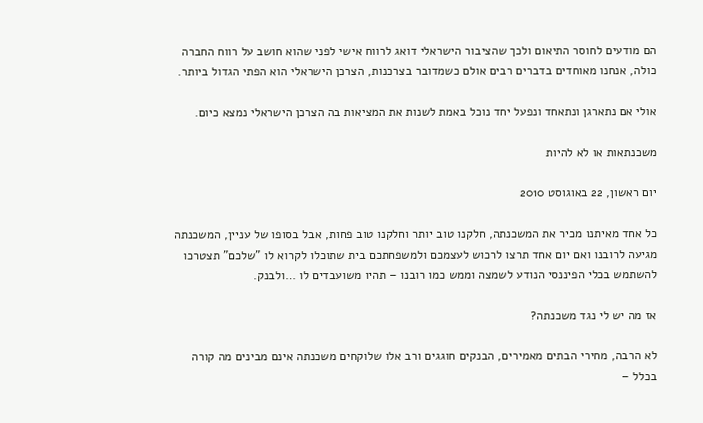הם מודעים לחוסר התיאום ולכך שהציבור הישראלי דואג לרווח אישי לפני שהוא חושב על רווח החברה כולה, אנחנו מאוחדים בדברים רבים אולם כשמדובר בצרכנות, הצרכן הישראלי הוא הפתי הגדול ביותר.

אולי אם נתארגן ונתאחד ונפעל יחד נוכל באמת לשנות את המציאות בה הצרכן הישראלי נמצא כיום.

משכנתאות או לא להיות

יום ראשון, 22 באוגוסט 2010

כל אחד מאיתנו מכיר את המשכנתה, חלקנו טוב יותר וחלקנו טוב פחות, אבל בסופו של עניין, המשכנתה מגיעה לרובנו ואם יום אחד תרצו לרכוש לעצמכם ולמשפחתכם בית שתוכלו לקרוא לו "שלכם" תצטרכו להשתמש בכלי הפיננסי הנודע לשמצה וממש כמו רובנו – תהיו משועבדים לו …ולבנק.

אז מה יש לי נגד משכנתה?

לא הרבה, מחירי הבתים מאמירים, הבנקים חוגגים ורב אלו שלוקחים משכנתה אינם מבינים מה קורה בכלל –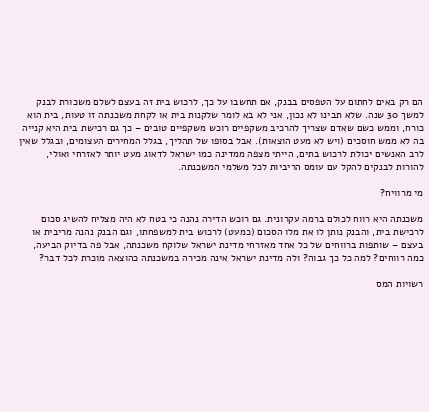הם רק באים לחתום על הטפסים בבנק, אם תחשבו על כך, לרכוש בית זה בעצם לשלם משכורת לבנק למשך 30 שנה. שלא תבינו לא נכון, אני לא בא לומר שלקנות בית או לקחת משכנתה זו טעות, בית הוא כורח, וממש כשם שאדם שצריך להרכיב משקפיים רוכש משקפיים טובים – כך גם רכישת בית היא קנייה בה לא ממש חוסכים (ויש לא מעט הוצאות). אבל בסופו של תהליך, בגלל המחירים העצומים, ובגלל שאין לרב האנשים יכולת לרכוש בתים, הייתי מצפה ממדינה כמו ישראל לדאוג מעט יותר לאזרחי ואולי, להורות לבנקים להקל עם עומס הריביות לכל משלמי המשכנתה.

מי מרוויח?

משכנתה היא רווח לכולם ברמה עקרונית. גם רוכש הדירה נהנה כי בטח לא היה מצליח להשיג סכום לרכישת בית, והבנק נותן לו את מלו הסכום (כמעט) לרכוש בית למשפחתו, וגם הבנק נהנה מריבית או בעצם – שותפות ברווחים של כל אחד מאזרחי מדינת ישראל שלוקח משכנתה, אבל פה בדיוק הביעה, כמה רווחים? למה כל כך גבוה? ולה מדינת ישראל אינה מכירה במשכנתה כהוצאה מוכרת לכל דבר?

רשויות המס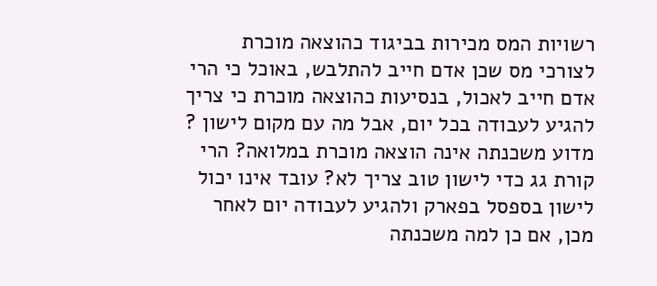רשויות המס מכירות בביגוד כהוצאה מוכרת לצורכי מס שכן אדם חייב להתלבש, באוכל כי הרי אדם חייב לאכול, בנסיעות כהוצאה מוכרת כי צריך להגיע לעבודה בכל יום, אבל מה עם מקום לישון ? מדוע משכנתה אינה הוצאה מוכרת במלואה? הרי קורת גג כדי לישון טוב צריך לא? עובד אינו יכול לישון בספסל בפארק ולהגיע לעבודה יום לאחר מכן, אם כן למה משכנתה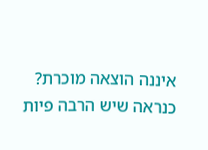איננה הוצאה מוכרת? כנראה שיש הרבה פיות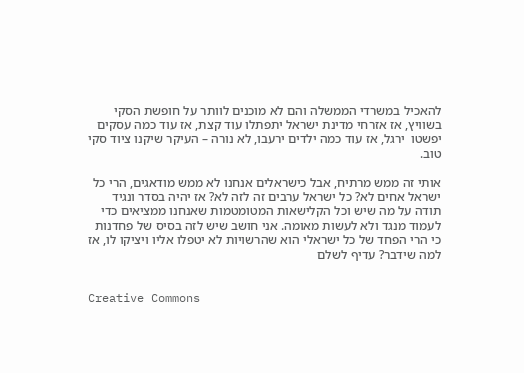להאכיל במשרדי הממשלה והם לא מוכנים לוותר על חופשת הסקי  בשוויץ, אז אזרחי מדינת ישראל יתפתלו עוד קצת, אז עוד כמה עסקים יפשטו  ירגל, אז עוד כמה ילדים ירעבו, לא נורה – העיקר שיקנו ציוד סקי טוב.

אותי זה ממש מרתיח, אבל כישראלים אנחנו לא ממש מודאגים, הרי כל ישראל אחים לא? כל ישראל ערבים זה לזה לא? אז יהיה בסדר ונגיד תודה על מה שיש וכל הקלישאות המטומטמות שאנחנו ממציאים כדי לעמוד מנגד ולא לעשות מאומה. אני חושב שיש לזה בסיס של פחדנות כי הרי הפחד של כל ישראלי הוא שהרשויות לא יטפלו אליו ויציקו לו, אז למה שידבר? עדיף לשלם


Creative Commons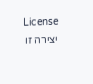License
יצירה זו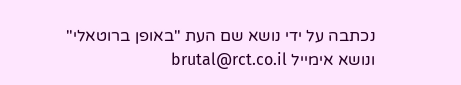נכתבה על ידי נושא שם העת "באופן ברוטאלי" ונושא אימייל brutal@rct.co.il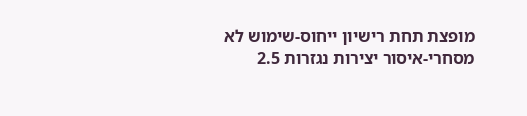מופצת תחת רישיון ייחוס-שימוש לא מסחרי-איסור יצירות נגזרות 2.5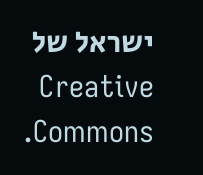ישראל של Creative Commons.